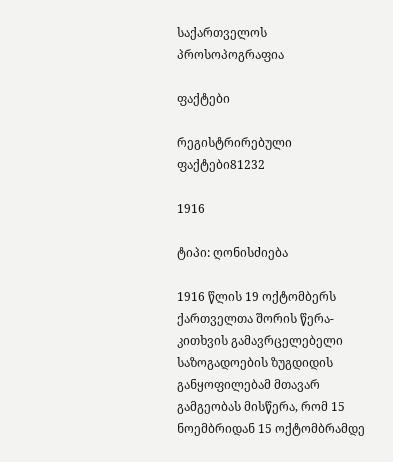საქართველოს პროსოპოგრაფია

ფაქტები

რეგისტრირებული ფაქტები81232

1916

ტიპი: ღონისძიება

1916 წლის 19 ოქტომბერს ქართველთა შორის წერა-კითხვის გამავრცელებელი საზოგადოების ზუგდიდის განყოფილებამ მთავარ გამგეობას მისწერა, რომ 15 ნოემბრიდან 15 ოქტომბრამდე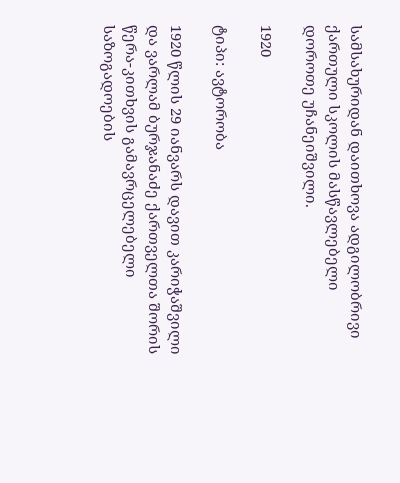სამსახურიდან დაითხოვა ადგილობრივი ქართული სკოლის მასწავლებელი დოროთე უჩანეიშვილი.

1920

ტიპი: ავტორობა

1920 წლის 29 იანვარს დავით კარიჭაშვილი და ვარლამ ბურჯანაძე ქართველთა შორის წერა-კითხვის გამავრცელებელი საზოგადოების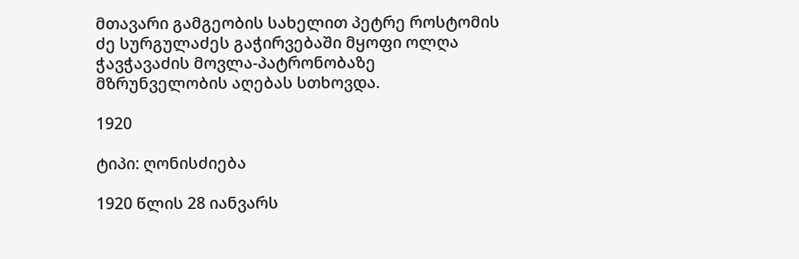მთავარი გამგეობის სახელით პეტრე როსტომის ძე სურგულაძეს გაჭირვებაში მყოფი ოლღა ჭავჭავაძის მოვლა-პატრონობაზე მზრუნველობის აღებას სთხოვდა.

1920

ტიპი: ღონისძიება

1920 წლის 28 იანვარს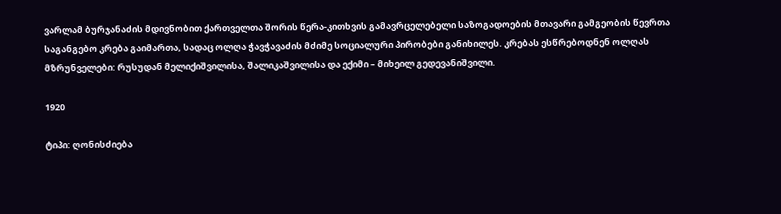ვარლამ ბურჯანაძის მდივნობით ქართველთა შორის წერა-კითხვის გამავრცელებელი საზოგადოების მთავარი გამგეობის წევრთა საგანგებო კრება გაიმართა, სადაც ოლღა ჭავჭავაძის მძიმე სოციალური პირობები განიხილეს. კრებას ესწრებოდნენ ოლღას მზრუნველები: რუსუდან მელიქიშვილისა, შალიკაშვილისა და ექიმი – მიხეილ გედევანიშვილი.

1920

ტიპი: ღონისძიება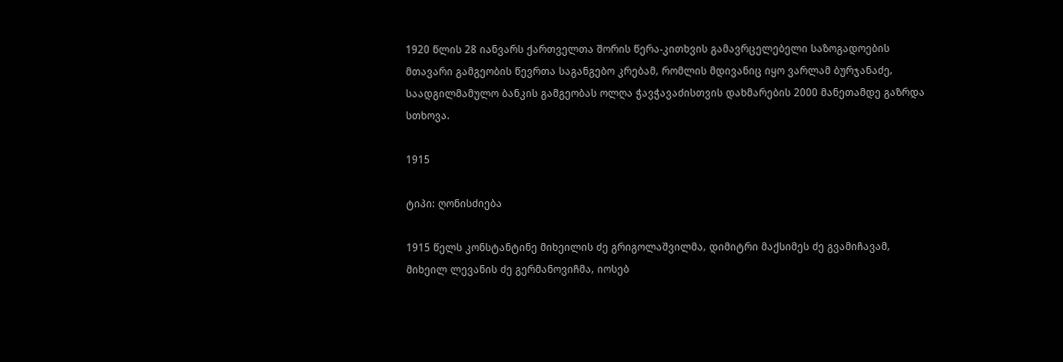1920 წლის 28 იანვარს ქართველთა შორის წერა-კითხვის გამავრცელებელი საზოგადოების მთავარი გამგეობის წევრთა საგანგებო კრებამ, რომლის მდივანიც იყო ვარლამ ბურჯანაძე, საადგილმამულო ბანკის გამგეობას ოლღა ჭავჭავაძისთვის დახმარების 2000 მანეთამდე გაზრდა სთხოვა.

1915

ტიპი: ღონისძიება

1915 წელს კონსტანტინე მიხეილის ძე გრიგოლაშვილმა, დიმიტრი მაქსიმეს ძე გვამიჩავამ, მიხეილ ლევანის ძე გერმანოვიჩმა, იოსებ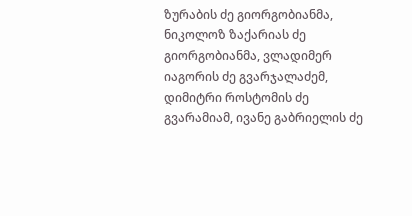ზურაბის ძე გიორგობიანმა, ნიკოლოზ ზაქარიას ძე გიორგობიანმა, ვლადიმერ იაგორის ძე გვარჯალაძემ, დიმიტრი როსტომის ძე გვარამიამ, ივანე გაბრიელის ძე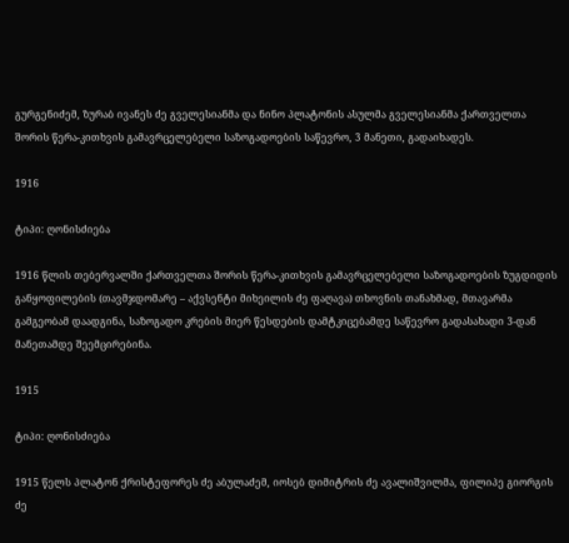გურგენიძემ, ზურაბ ივანეს ძე გველესიანმა და ნინო პლატონის ასულმა გველესიანმა ქართველთა შორის წერა-კითხვის გამავრცელებელი საზოგადოების საწევრო, 3 მანეთი, გადაიხადეს.

1916

ტიპი: ღონისძიება

1916 წლის თებერვალში ქართველთა შორის წერა-კითხვის გამავრცელებელი საზოგადოების ზუგდიდის განყოფილების (თავმჯდომარე – აქვსენტი მიხეილის ძე ფაღავა) თხოვნის თანახმად, მთავარმა გამგეობამ დაადგინა, საზოგადო კრების მიერ წესდების დამტკიცებამდე საწევრო გადასახადი 3-დან მანეთამდე შეემცირებინა.

1915

ტიპი: ღონისძიება

1915 წელს პლატონ ქრისტეფორეს ძე აბულაძემ, იოსებ დიმიტრის ძე ავალიშვილმა, ფილიპე გიორგის ძე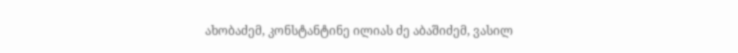ახობაძემ, კონსტანტინე ილიას ძე აბაშიძემ, ვასილ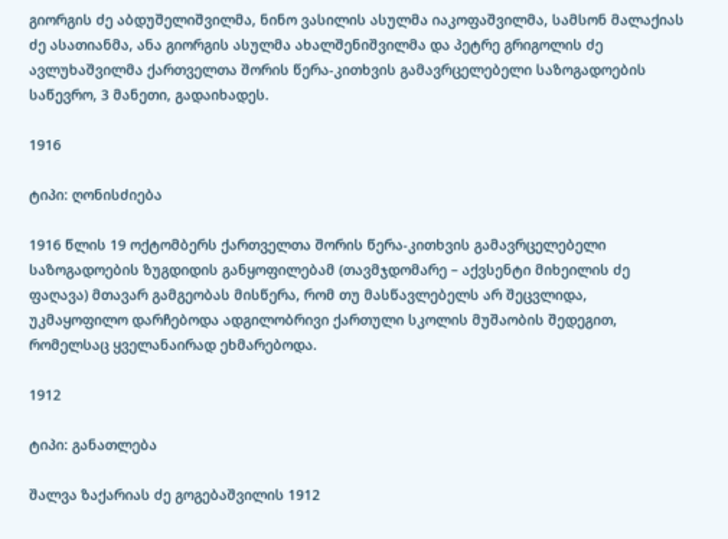გიორგის ძე აბდუშელიშვილმა, ნინო ვასილის ასულმა იაკოფაშვილმა, სამსონ მალაქიას ძე ასათიანმა, ანა გიორგის ასულმა ახალშენიშვილმა და პეტრე გრიგოლის ძე ავლუხაშვილმა ქართველთა შორის წერა-კითხვის გამავრცელებელი საზოგადოების საწევრო, 3 მანეთი, გადაიხადეს.

1916

ტიპი: ღონისძიება

1916 წლის 19 ოქტომბერს ქართველთა შორის წერა-კითხვის გამავრცელებელი საზოგადოების ზუგდიდის განყოფილებამ (თავმჯდომარე – აქვსენტი მიხეილის ძე ფაღავა) მთავარ გამგეობას მისწერა, რომ თუ მასწავლებელს არ შეცვლიდა, უკმაყოფილო დარჩებოდა ადგილობრივი ქართული სკოლის მუშაობის შედეგით, რომელსაც ყველანაირად ეხმარებოდა.

1912

ტიპი: განათლება

შალვა ზაქარიას ძე გოგებაშვილის 1912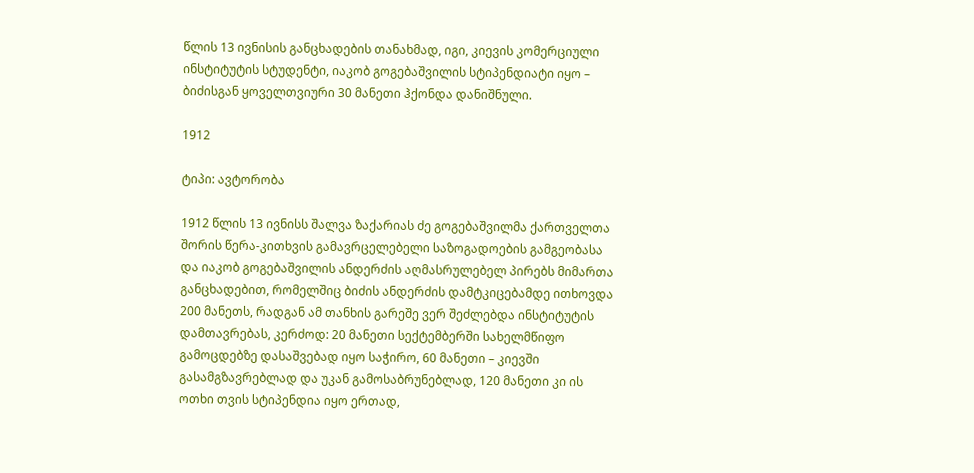წლის 13 ივნისის განცხადების თანახმად, იგი, კიევის კომერციული ინსტიტუტის სტუდენტი, იაკობ გოგებაშვილის სტიპენდიატი იყო – ბიძისგან ყოველთვიური 30 მანეთი ჰქონდა დანიშნული.

1912

ტიპი: ავტორობა

1912 წლის 13 ივნისს შალვა ზაქარიას ძე გოგებაშვილმა ქართველთა შორის წერა-კითხვის გამავრცელებელი საზოგადოების გამგეობასა და იაკობ გოგებაშვილის ანდერძის აღმასრულებელ პირებს მიმართა განცხადებით, რომელშიც ბიძის ანდერძის დამტკიცებამდე ითხოვდა 200 მანეთს, რადგან ამ თანხის გარეშე ვერ შეძლებდა ინსტიტუტის დამთავრებას, კერძოდ: 20 მანეთი სექტემბერში სახელმწიფო გამოცდებზე დასაშვებად იყო საჭირო, 60 მანეთი – კიევში გასამგზავრებლად და უკან გამოსაბრუნებლად, 120 მანეთი კი ის ოთხი თვის სტიპენდია იყო ერთად,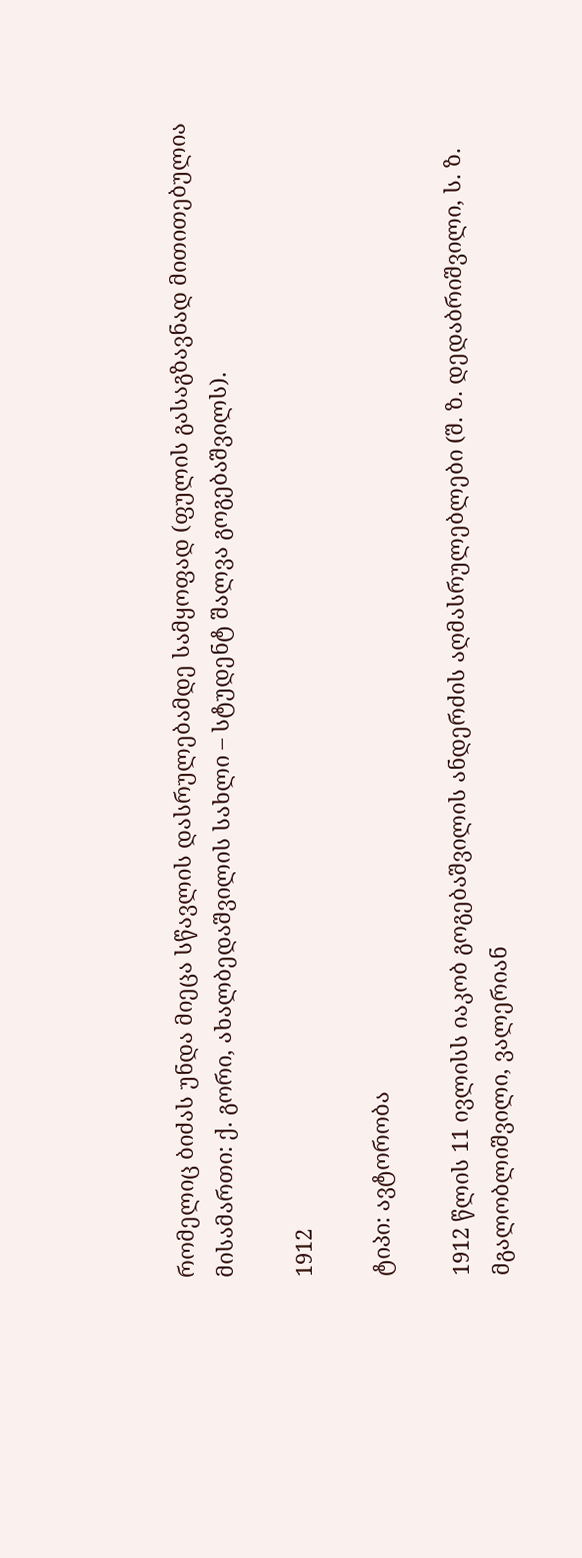რომელიც ბიძას უნდა მიეცა სწავლის დასრულებამდე სამყოფად (ფულის გასაგზავნად მითითებულია მისამართი: ქ. გორი, ახალბედაშვილის სახლი – სტუდენტ შალვა გოგებაშვილს).

1912

ტიპი: ავტორობა

1912 წლის 11 ივლისს იაკობ გოგებაშვილის ანდერძის აღმასრულებლები (შ. ზ. დედაბრიშვილი, ს. ზ. მგალობლიშვილი, ვალერიან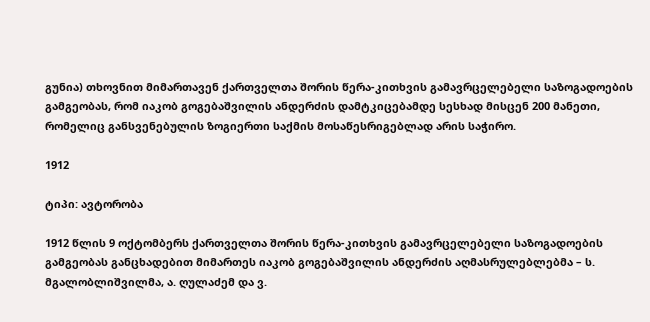გუნია) თხოვნით მიმართავენ ქართველთა შორის წერა-კითხვის გამავრცელებელი საზოგადოების გამგეობას, რომ იაკობ გოგებაშვილის ანდერძის დამტკიცებამდე სესხად მისცენ 200 მანეთი, რომელიც განსვენებულის ზოგიერთი საქმის მოსაწესრიგებლად არის საჭირო.

1912

ტიპი: ავტორობა

1912 წლის 9 ოქტომბერს ქართველთა შორის წერა-კითხვის გამავრცელებელი საზოგადოების გამგეობას განცხადებით მიმართეს იაკობ გოგებაშვილის ანდერძის აღმასრულებლებმა – ს. მგალობლიშვილმა, ა. ღულაძემ და ვ.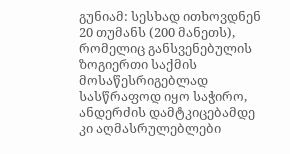გუნიამ: სესხად ითხოვდნენ 20 თუმანს (200 მანეთს), რომელიც განსვენებულის ზოგიერთი საქმის მოსაწესრიგებლად სასწრაფოდ იყო საჭირო, ანდერძის დამტკიცებამდე კი აღმასრულებლები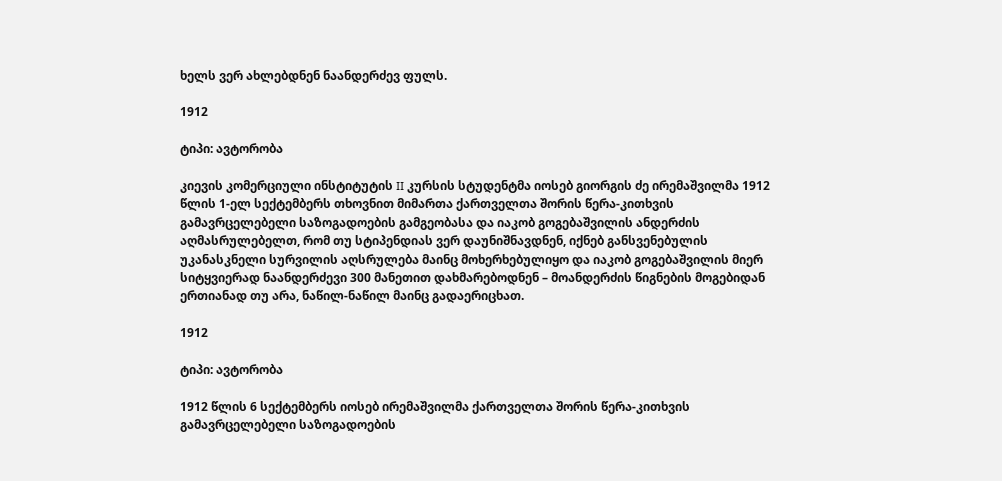ხელს ვერ ახლებდნენ ნაანდერძევ ფულს.

1912

ტიპი: ავტორობა

კიევის კომერციული ინსტიტუტის II კურსის სტუდენტმა იოსებ გიორგის ძე ირემაშვილმა 1912 წლის 1-ელ სექტემბერს თხოვნით მიმართა ქართველთა შორის წერა-კითხვის გამავრცელებელი საზოგადოების გამგეობასა და იაკობ გოგებაშვილის ანდერძის აღმასრულებელთ, რომ თუ სტიპენდიას ვერ დაუნიშნავდნენ, იქნებ განსვენებულის უკანასკნელი სურვილის აღსრულება მაინც მოხერხებულიყო და იაკობ გოგებაშვილის მიერ სიტყვიერად ნაანდერძევი 300 მანეთით დახმარებოდნენ – მოანდერძის წიგნების მოგებიდან ერთიანად თუ არა, ნაწილ-ნაწილ მაინც გადაერიცხათ.

1912

ტიპი: ავტორობა

1912 წლის 6 სექტემბერს იოსებ ირემაშვილმა ქართველთა შორის წერა-კითხვის გამავრცელებელი საზოგადოების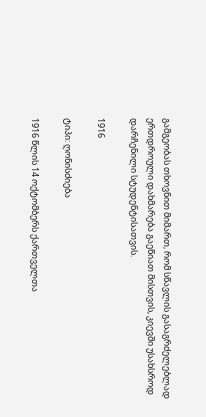გამგეობას თხოვნით მიმართ, რომ სწავლის გასაგრძელებლად ერთდროული დახმარება გაეწიათ მისთვის, კიევში უსახსროდ დარჩენილი სტუდენტისათვის.

1916

ტიპი: ღონისძიება

1916 წლის 14 ოქტომბერს ქართველთა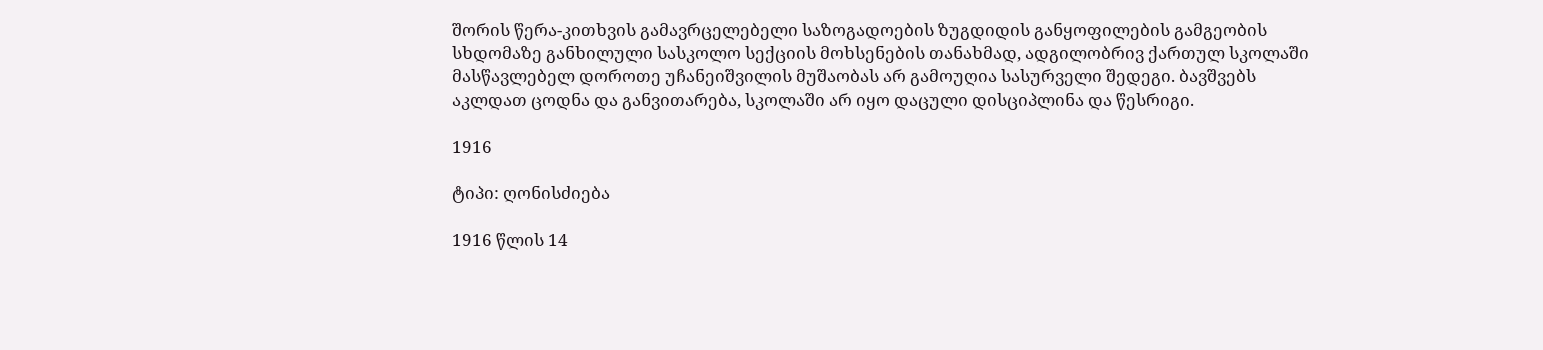შორის წერა-კითხვის გამავრცელებელი საზოგადოების ზუგდიდის განყოფილების გამგეობის სხდომაზე განხილული სასკოლო სექციის მოხსენების თანახმად, ადგილობრივ ქართულ სკოლაში მასწავლებელ დოროთე უჩანეიშვილის მუშაობას არ გამოუღია სასურველი შედეგი. ბავშვებს აკლდათ ცოდნა და განვითარება, სკოლაში არ იყო დაცული დისციპლინა და წესრიგი.

1916

ტიპი: ღონისძიება

1916 წლის 14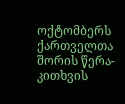ოქტომბერს ქართველთა შორის წერა-კითხვის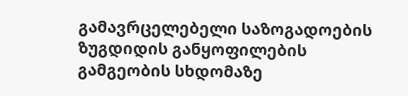გამავრცელებელი საზოგადოების ზუგდიდის განყოფილების გამგეობის სხდომაზე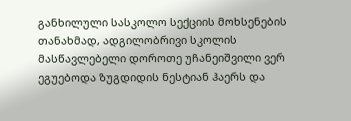განხილული სასკოლო სექციის მოხსენების თანახმად, ადგილობრივი სკოლის მასწავლებელი დოროთე უჩანეიშვილი ვერ ეგუებოდა ზუგდიდის ნესტიან ჰაერს და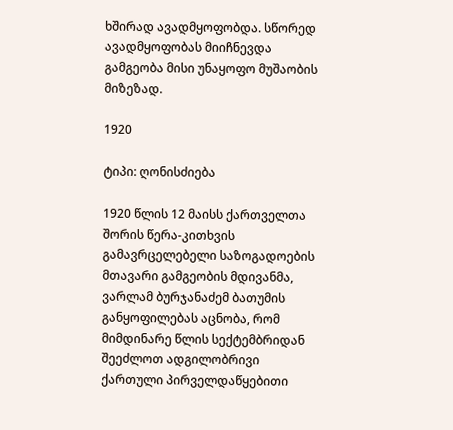ხშირად ავადმყოფობდა. სწორედ ავადმყოფობას მიიჩნევდა გამგეობა მისი უნაყოფო მუშაობის მიზეზად.

1920

ტიპი: ღონისძიება

1920 წლის 12 მაისს ქართველთა შორის წერა-კითხვის გამავრცელებელი საზოგადოების მთავარი გამგეობის მდივანმა, ვარლამ ბურჯანაძემ ბათუმის განყოფილებას აცნობა, რომ მიმდინარე წლის სექტემბრიდან შეეძლოთ ადგილობრივი ქართული პირველდაწყებითი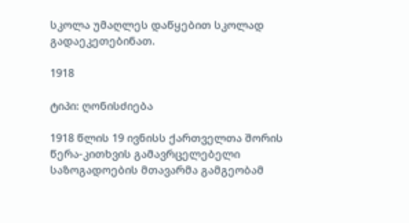სკოლა უმაღლეს დაწყებით სკოლად გადაეკეთებინათ.

1918

ტიპი: ღონისძიება

1918 წლის 19 ივნისს ქართველთა შორის წერა-კითხვის გამავრცელებელი საზოგადოების მთავარმა გამგეობამ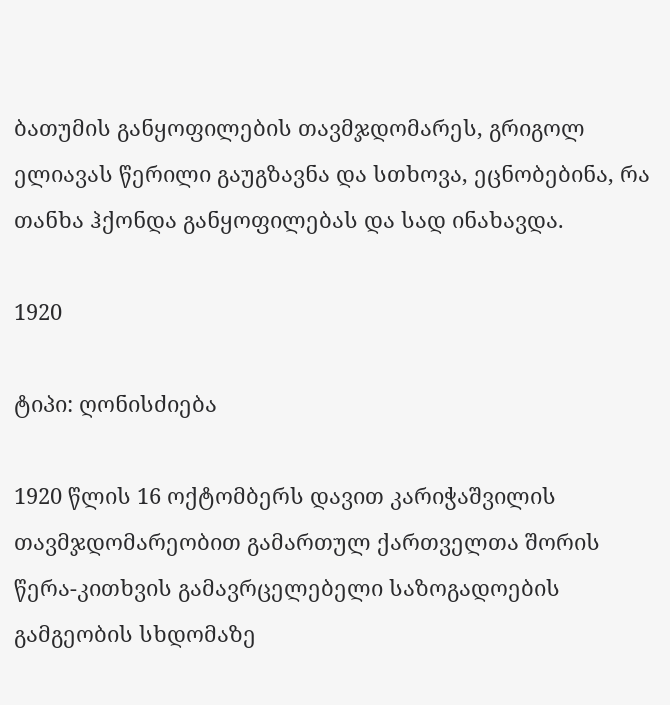ბათუმის განყოფილების თავმჯდომარეს, გრიგოლ ელიავას წერილი გაუგზავნა და სთხოვა, ეცნობებინა, რა თანხა ჰქონდა განყოფილებას და სად ინახავდა.

1920

ტიპი: ღონისძიება

1920 წლის 16 ოქტომბერს დავით კარიჭაშვილის თავმჯდომარეობით გამართულ ქართველთა შორის წერა-კითხვის გამავრცელებელი საზოგადოების გამგეობის სხდომაზე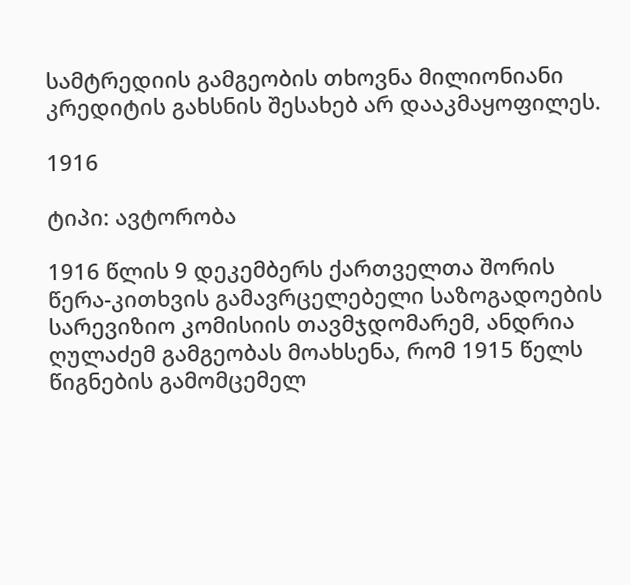სამტრედიის გამგეობის თხოვნა მილიონიანი კრედიტის გახსნის შესახებ არ დააკმაყოფილეს.

1916

ტიპი: ავტორობა

1916 წლის 9 დეკემბერს ქართველთა შორის წერა-კითხვის გამავრცელებელი საზოგადოების სარევიზიო კომისიის თავმჯდომარემ, ანდრია ღულაძემ გამგეობას მოახსენა, რომ 1915 წელს წიგნების გამომცემელ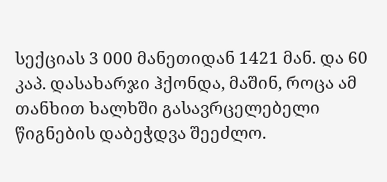სექციას 3 000 მანეთიდან 1421 მან. და 60 კაპ. დასახარჯი ჰქონდა, მაშინ, როცა ამ თანხით ხალხში გასავრცელებელი წიგნების დაბეჭდვა შეეძლო.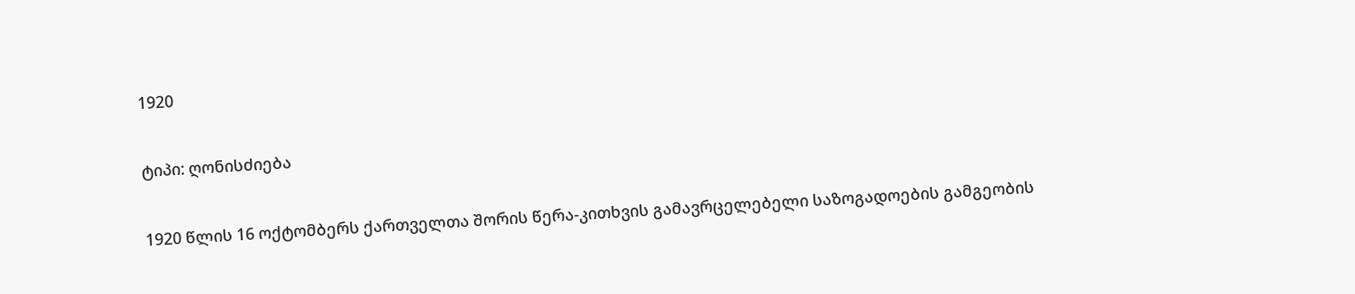1920

ტიპი: ღონისძიება

1920 წლის 16 ოქტომბერს ქართველთა შორის წერა-კითხვის გამავრცელებელი საზოგადოების გამგეობის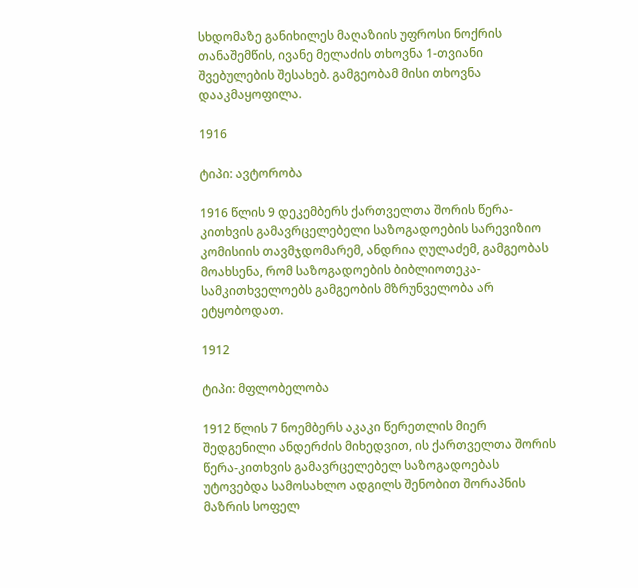სხდომაზე განიხილეს მაღაზიის უფროსი ნოქრის თანაშემწის, ივანე მელაძის თხოვნა 1-თვიანი შვებულების შესახებ. გამგეობამ მისი თხოვნა დააკმაყოფილა.

1916

ტიპი: ავტორობა

1916 წლის 9 დეკემბერს ქართველთა შორის წერა-კითხვის გამავრცელებელი საზოგადოების სარევიზიო კომისიის თავმჯდომარემ, ანდრია ღულაძემ, გამგეობას მოახსენა, რომ საზოგადოების ბიბლიოთეკა-სამკითხველოებს გამგეობის მზრუნველობა არ ეტყობოდათ.

1912

ტიპი: მფლობელობა

1912 წლის 7 ნოემბერს აკაკი წერეთლის მიერ შედგენილი ანდერძის მიხედვით, ის ქართველთა შორის წერა-კითხვის გამავრცელებელ საზოგადოებას უტოვებდა სამოსახლო ადგილს შენობით შორაპნის მაზრის სოფელ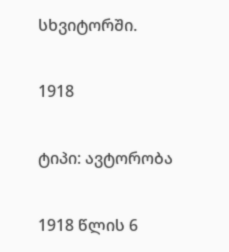სხვიტორში.

1918

ტიპი: ავტორობა

1918 წლის 6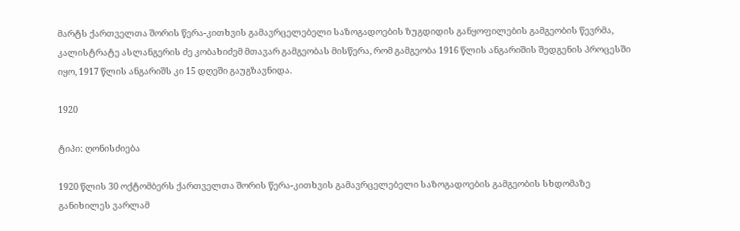მარტს ქართველთა შორის წერა-კითხვის გამავრცელებელი საზოგადოების ზუგდიდის განყოფილების გამგეობის წევრმა, კალისტრატე ასლანგერის ძე კობახიძემ მთავარ გამგეობას მისწერა, რომ გამგეობა 1916 წლის ანგარიშის შედგენის პროცესში იყო, 1917 წლის ანგარიშს კი 15 დღეში გაუგზავნიდა.

1920

ტიპი: ღონისძიება

1920 წლის 30 ოქტომბერს ქართველთა შორის წერა-კითხვის გამავრცელებელი საზოგადოების გამგეობის სხდომაზე განიხილეს ვარლამ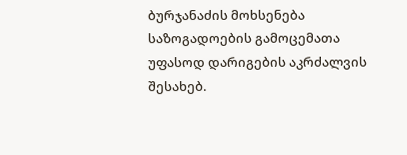ბურჯანაძის მოხსენება საზოგადოების გამოცემათა უფასოდ დარიგების აკრძალვის შესახებ.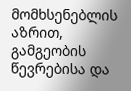მომხსენებლის აზრით, გამგეობის წევრებისა და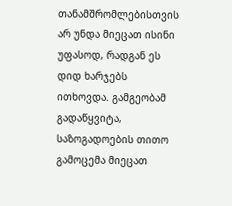თანამშრომლებისთვის არ უნდა მიეცათ ისინი უფასოდ, რადგან ეს დიდ ხარჯებს ითხოვდა. გამგეობამ გადაწყვიტა, საზოგადოების თითო გამოცემა მიეცათ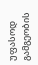უფასოდ გამგეობის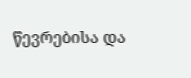წევრებისა და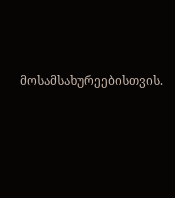მოსამსახურეებისთვის.